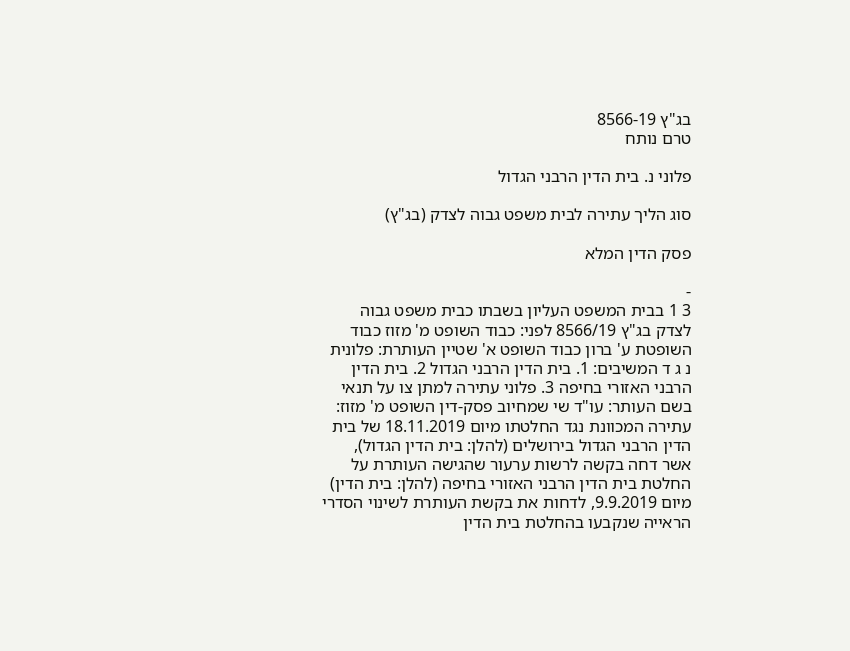בג"ץ 8566-19
טרם נותח

פלוני נ. בית הדין הרבני הגדול

סוג הליך עתירה לבית משפט גבוה לצדק (בג"ץ)

פסק הדין המלא

-
3 1 בבית המשפט העליון בשבתו כבית משפט גבוה לצדק בג"ץ 8566/19 לפני: כבוד השופט מ' מזוז כבוד השופטת ע' ברון כבוד השופט א' שטיין העותרת: פלונית נ ג ד המשיבים: 1. בית הדין הרבני הגדול 2. בית הדין הרבני האזורי בחיפה 3. פלוני עתירה למתן צו על תנאי בשם העותר: עו"ד שי שמחיוב פסק-דין השופט מ' מזוז: עתירה המכוונת נגד החלטתו מיום 18.11.2019 של בית הדין הרבני הגדול בירושלים (להלן: בית הדין הגדול), אשר דחה בקשה לרשות ערעור שהגישה העותרת על החלטת בית הדין הרבני האזורי בחיפה (להלן: בית הדין) מיום 9.9.2019, לדחות את בקשת העותרת לשינוי הסדרי הראייה שנקבעו בהחלטת בית הדין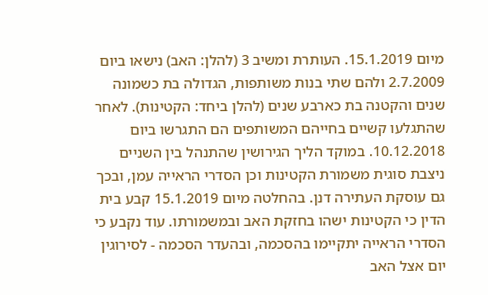מיום 15.1.2019. העותרת ומשיב 3 (להלן: האב) נישאו ביום 2.7.2009 ולהם שתי בנות משותפות, הגדולה בת כשמונה שנים והקטנה בת כארבע שנים (להלן ביחד: הקטינות). לאחר שהתגלעו קשיים בחייהם המשותפים הם התגרשו ביום 10.12.2018. במוקד הליך הגירושין שהתנהל בין השניים ניצבת סוגית משמורת הקטינות וכן הסדרי הראייה עמן, ובכך גם עוסקת העתירה דנן. בהחלטה מיום 15.1.2019 קבע בית הדין כי הקטינות ישהו בחזקת האב ובמשמורתו. עוד נקבע כי הסדרי הראייה יתקיימו בהסכמה, ובהעדר הסכמה - לסירוגין יום אצל האב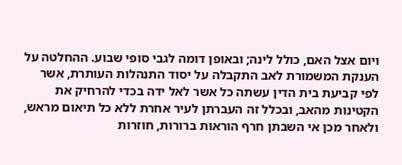ויום אצל האם, כולל לינה; ובאופן דומה לגבי סופי שבוע. ההחלטה על הענקת המשמורת לאב התקבלה על יסוד התנהלות העותרת, אשר לפי קביעת בית הדין עשתה כל אשר לאל ידה בכדי להרחיק את הקטינות מהאב, ובכלל זה העברתן לעיר אחרת ללא כל תיאום מראש, ולאחר מכן אי השבתן חרף הוראות ברורות, חוזרות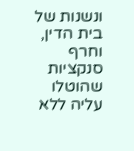ונשנות של בית הדין, וחרף סנקציות שהוטלו עליה ללא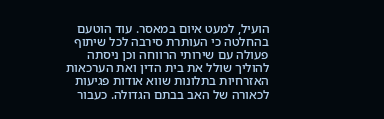הועיל, למעט איום במאסר. עוד הוטעם בהחלטה כי העותרת סירבה לכל שיתוף פעולה עם שירותי הרווחה וכן ניסתה להוליך שולל את בית הדין ואת הערכאות האזרחיות בתלונות שווא אודות פגיעות לכאורה של האב בבתם הגדולה. כעבור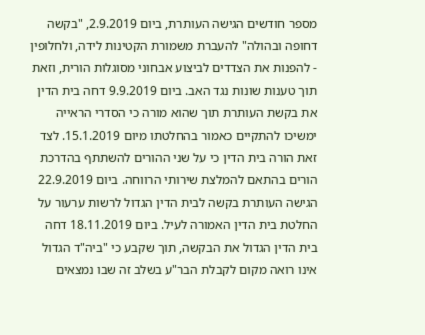מספר חודשים הגישה העותרת, ביום 2.9.2019, "בקשה דחופה ובהולה" להעברת משמורת הקטינות לידה, ולחלופין - להפנות את הצדדים לביצוע אבחוני מסוגלות הורית, וזאת תוך טענות שונות נגד האב. ביום 9.9.2019 דחה בית הדין את בקשת העותרת תוך שהוא מורה כי הסדרי הראייה ימשיכו להתקיים כאמור בהחלטתו מיום 15.1.2019. לצד זאת הורה בית הדין כי על שני ההורים להשתתף בהדרכת הורים בהתאם להמלצת שירותי הרווחה. ביום 22.9.2019 הגישה העותרת בקשה לבית הדין הגדול לרשות ערעור על החלטת בית הדין האמורה לעיל. ביום 18.11.2019 דחה בית הדין הגדול את הבקשה, תוך שקבע כי "ביה"ד הגדול אינו רואה מקום לקבלת הבר"ע בשלב זה שבו נמצאים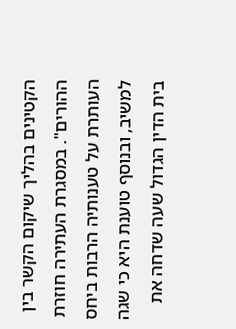הקטינים בהליך שיקום הקשר בין ההורים". במסגרת העתירה חוזרת העותרת על טענותיה הרבות ביחס למשיב, ובנוסף טוענת היא כי שגה בית הדין הגדול שעה שדחה את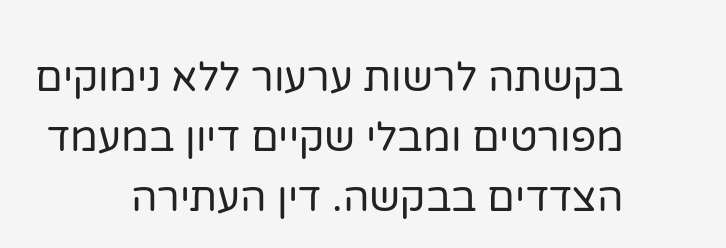בקשתה לרשות ערעור ללא נימוקים מפורטים ומבלי שקיים דיון במעמד הצדדים בבקשה. דין העתירה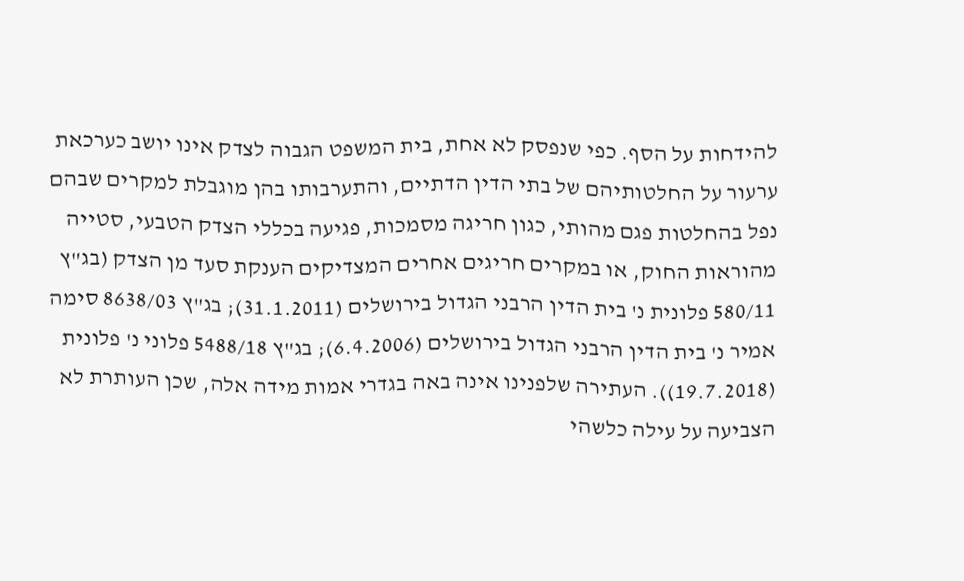להידחות על הסף. כפי שנפסק לא אחת, בית המשפט הגבוה לצדק אינו יושב כערכאת ערעור על החלטותיהם של בתי הדין הדתיים, והתערבותו בהן מוגבלת למקרים שבהם נפל בהחלטות פגם מהותי, כגון חריגה מסמכות, פגיעה בכללי הצדק הטבעי, סטייה מהוראות החוק, או במקרים חריגים אחרים המצדיקים הענקת סעד מן הצדק (בג"ץ 580/11 פלונית נ' בית הדין הרבני הגדול בירושלים (31.1.2011); בג"ץ 8638/03 סימה אמיר נ' בית הדין הרבני הגדול בירושלים (6.4.2006); בג"ץ 5488/18 פלוני נ' פלונית (19.7.2018)). העתירה שלפנינו אינה באה בגדרי אמות מידה אלה, שכן העותרת לא הצביעה על עילה כלשהי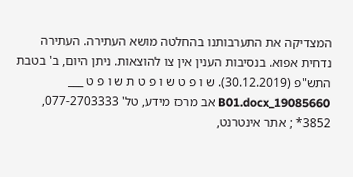המצדיקה את התערבותנו בהחלטה מושא העתירה. העתירה נדחית אפוא. בנסיבות הענין אין צו להוצאות. ניתן היום, ב' בטבת התש"פ (30.12.2019). ש ו פ ט ש ו פ ט ת ש ו פ ט ___ 19085660_B01.docx אב מרכז מידע, טל' 077-2703333, 3852* ; אתר אינטרנט,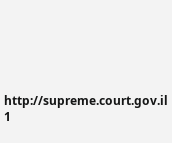http://supreme.court.gov.il 1